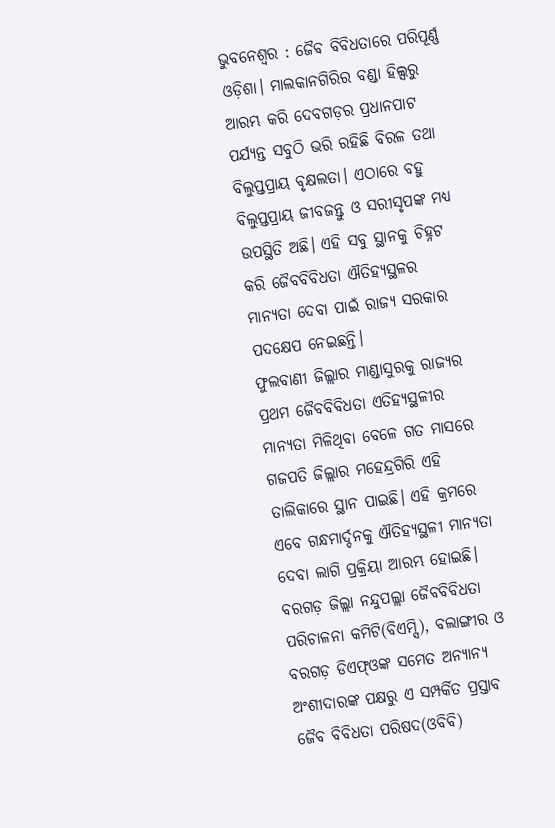ଭୁବନେଶ୍ବର : ଜୈବ ବିବିଧତାରେ ପରିପୂର୍ଣ୍ଣ ଓଡ଼ିଶା। ମାଲକାନଗିରିର ବଣ୍ଡା ହିଲ୍ସରୁ ଆରମ୍ଭ କରି ଦେବଗଡ଼ର ପ୍ରଧାନପାଟ ପର୍ଯ୍ୟନ୍ତ ସବୁଠି ଭରି ରହିଛି ବିରଳ ତଥା ବିଲୁପ୍ତପ୍ରାୟ ବୃକ୍ଷଲତା। ଏଠାରେ ବହୁ ବିଲୁପ୍ତପ୍ରାୟ ଜୀବଜନ୍ତୁ ଓ ସରୀସୃପଙ୍କ ମଧ୍ୟ ଉପସ୍ଥିତି ଅଛି। ଏହି ସବୁ ସ୍ଥାନକୁ ଚିହ୍ନଟ କରି ଜୈବବିବିଧତା ଐତିହ୍ୟସ୍ଥଳର ମାନ୍ୟତା ଦେବା ପାଇଁ ରାଜ୍ୟ ସରକାର ପଦକ୍ଷେପ ନେଇଛନ୍ତି।
ଫୁଲବାଣୀ ଜିଲ୍ଲାର ମାଣ୍ଡାସୁରକୁ ରାଜ୍ୟର ପ୍ରଥମ ଜୈବବିବିଧତା ଏତିହ୍ୟସ୍ଥଳୀର ମାନ୍ୟତା ମିଳିଥିବା ବେଳେ ଗତ ମାସରେ ଗଜପତି ଜିଲ୍ଲାର ମହେନ୍ଦ୍ରଗିରି ଏହି ତାଲିକାରେ ସ୍ଥାନ ପାଇଛି। ଏହି କ୍ରମରେ ଏବେ ଗନ୍ଧମାର୍ଦ୍ଦନକୁ ଐତିହ୍ୟସ୍ଥଳୀ ମାନ୍ୟତା ଦେବା ଲାଗି ପ୍ରକ୍ରିୟା ଆରମ୍ଭ ହୋଇଛି। ବରଗଡ଼ ଜିଲ୍ଲା ନନ୍ଦୁପଲ୍ଲା ଜୈବବିବିଧତା ପରିଚାଳନା କମିଟି(ବିଏମ୍ସି), ବଲାଙ୍ଗୀର ଓ ବରଗଡ଼ ଡିଏଫ୍ଓଙ୍କ ସମେତ ଅନ୍ୟାନ୍ୟ ଅଂଶୀଦାରଙ୍କ ପକ୍ଷରୁ ଏ ସମ୍ପର୍କିତ ପ୍ରସ୍ତାବ ଜୈବ ବିବିଧତା ପରିଷଦ(ଓବିବି)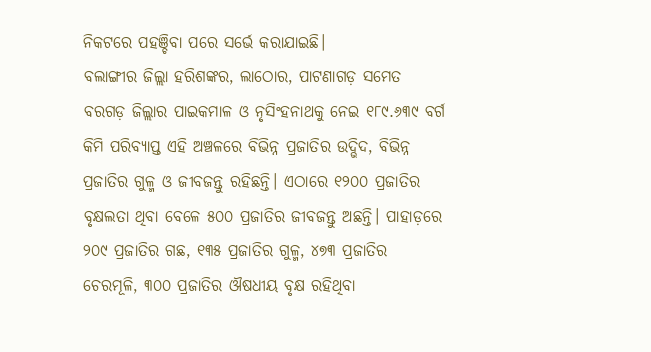ନିକଟରେ ପହଞ୍ଚିବା ପରେ ସର୍ଭେ କରାଯାଇଛି।
ବଲାଙ୍ଗୀର ଜିଲ୍ଲା ହରିଶଙ୍କର, ଲାଠୋର, ପାଟଣାଗଡ଼ ସମେତ ବରଗଡ଼ ଜିଲ୍ଲାର ପାଇକମାଳ ଓ ନୃସିଂହନାଥକୁ ନେଇ ୧୮୯.୬୩୯ ବର୍ଗ କିମି ପରିବ୍ୟାପ୍ତ ଏହି ଅଞ୍ଚଳରେ ବିଭିନ୍ନ ପ୍ରଜାତିର ଉଦ୍ଭିଦ, ବିଭିନ୍ନ ପ୍ରଜାତିର ଗୁଳ୍ମ ଓ ଜୀବଜନ୍ତୁ ରହିଛନ୍ତି। ଏଠାରେ ୧୨୦୦ ପ୍ରଜାତିର ବୃକ୍ଷଲତା ଥିବା ବେଳେ ୫୦୦ ପ୍ରଜାତିର ଜୀବଜନ୍ତୁ ଅଛନ୍ତି। ପାହାଡ଼ରେ ୨୦୯ ପ୍ରଜାତିର ଗଛ, ୧୩୫ ପ୍ରଜାତିର ଗୁଳ୍ମ, ୪୭୩ ପ୍ରଜାତିର ଚେରମୂଳି, ୩୦୦ ପ୍ରଜାତିର ଔଷଧୀୟ ବୃକ୍ଷ ରହିଥିବା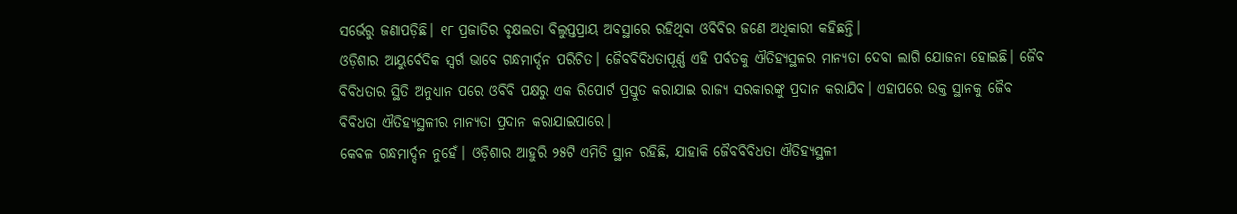ସର୍ଭେରୁ ଜଣାପଡ଼ିଛି। ୧୮ ପ୍ରଜାତିର ବୃକ୍ଷଲତା ବିଲୁପ୍ତପ୍ରାୟ ଅବସ୍ଥାରେ ରହିଥିବା ଓବିବିର ଜଣେ ଅଧିକାରୀ କହିଛନ୍ତି।
ଓଡ଼ିଶାର ଆୟୁର୍ବେଦିକ ସ୍ବର୍ଗ ଭାବେ ଗନ୍ଧମାର୍ଦ୍ଦନ ପରିଚିତ। ଜୈବବିବିଧତାପୂର୍ଣ୍ଣ ଏହି ପର୍ବତକୁ ଐତିହ୍ୟସ୍ଥଳର ମାନ୍ୟତା ଦେବା ଲାଗି ଯୋଜନା ହୋଇଛି। ଜୈବ ବିବିଧତାର ସ୍ଥିତି ଅନୁଧ୍ୟାନ ପରେ ଓବିବି ପକ୍ଷରୁ ଏକ ରିପୋର୍ଟ ପ୍ରସ୍ତୁତ କରାଯାଇ ରାଜ୍ୟ ସରକାରଙ୍କୁ ପ୍ରଦାନ କରାଯିବ। ଏହାପରେ ଉକ୍ତ ସ୍ଥାନକୁ ଜୈବ ବିବିଧତା ଐତିହ୍ୟସ୍ଥଳୀର ମାନ୍ୟତା ପ୍ରଦାନ କରାଯାଇପାରେ।
କେବଳ ଗନ୍ଧମାର୍ଦ୍ଦନ ନୁହେଁ। ଓଡ଼ିଶାର ଆହୁରି ୨୫ଟି ଏମିତି ସ୍ଥାନ ରହିଛି, ଯାହାକି ଜୈବବିବିଧତା ଐତିହ୍ୟସ୍ଥଳୀ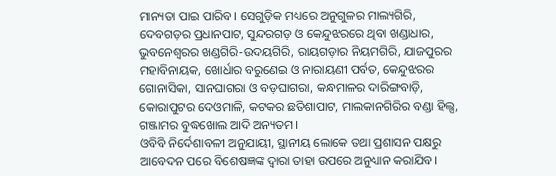ମାନ୍ୟତା ପାଇ ପାରିବ। ସେଗୁଡ଼ିକ ମଧ୍ୟରେ ଅନୁଗୁଳର ମାଲ୍ୟଗିରି, ଦେବଗଡ଼ର ପ୍ରଧାନପାଟ, ସୁନ୍ଦରଗଡ଼ ଓ କେନ୍ଦୁଝରରେ ଥିବା ଖଣ୍ଡାଧାର, ଭୁବନେଶ୍ବରର ଖଣ୍ଡଗିରି-ଉଦୟଗିରି, ରାୟଗଡ଼ାର ନିୟମଗିରି, ଯାଜପୁରର ମହାବିନାୟକ, ଖୋର୍ଧାର ବରୁଣେଇ ଓ ନାରାୟଣୀ ପର୍ବତ, କେନ୍ଦୁଝରର ଗୋନାସିକା, ସାନଘାଗରା ଓ ବଡ଼ଘାଗରା, କନ୍ଧମାଳର ଦାରିଙ୍ଗବାଡ଼ି, କୋରାପୁଟର ଦେଓମାଳି, କଟକର ଛତିଶାପାଟ, ମାଲକାନଗିରିର ବଣ୍ଡା ହିଲ୍ସ, ଗଞ୍ଜାମର ବୁଦ୍ଧଖୋଲ ଆଦି ଅନ୍ୟତମ।
ଓବିବି ନିର୍ଦେଶାବଳୀ ଅନୁଯାୟୀ, ସ୍ଥାନୀୟ ଲୋକେ ତଥା ପ୍ରଶାସନ ପକ୍ଷରୁ ଆବେଦନ ପରେ ବିଶେଷଜ୍ଞଙ୍କ ଦ୍ବାରା ତାହା ଉପରେ ଅନୁଧ୍ୟାନ କରାଯିବ।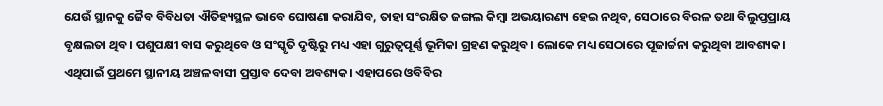ଯେଉଁ ସ୍ଥାନକୁ ଜୈବ ବିବିଧତା ଐତିହ୍ୟସ୍ଥଳ ଭାବେ ଘୋଷଣା କରାଯିବ, ତାହା ସଂରକ୍ଷିତ ଜଙ୍ଗଲ କିମ୍ବା ଅଭୟାରଣ୍ୟ ହେଇ ନଥିବ, ସେଠାରେ ବିରଳ ତଥା ବିଲୁପ୍ତପ୍ରାୟ ବୃକ୍ଷଲତା ଥିବ। ପଶୁପକ୍ଷୀ ବାସ କରୁଥିବେ ଓ ସଂସ୍କୃତି ଦୃଷ୍ଟିରୁ ମଧ୍ୟ ଏହା ଗୁରୁତ୍ୱପୂର୍ଣ୍ଣ ଭୂମିକା ଗ୍ରହଣ କରୁଥିବ। ଲୋକେ ମଧ୍ୟ ସେଠାରେ ପୂଜାର୍ଚ୍ଚନା କରୁଥିବା ଆବଶ୍ୟକ। ଏଥିପାଇଁ ପ୍ରଥମେ ସ୍ଥାନୀୟ ଅଞ୍ଚଳବାସୀ ପ୍ରସ୍ତାବ ଦେବା ଅବଶ୍ୟକ। ଏହାପରେ ଓବିବିର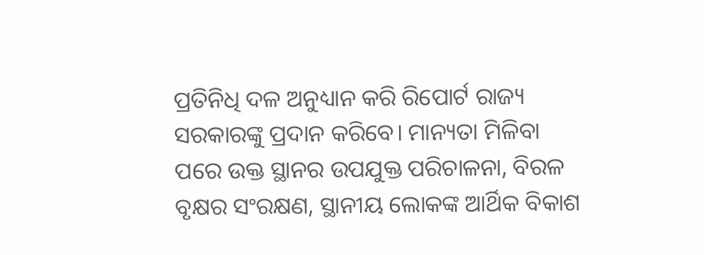ପ୍ରତିନିଧି ଦଳ ଅନୁଧ୍ୟାନ କରି ରିପୋର୍ଟ ରାଜ୍ୟ ସରକାରଙ୍କୁ ପ୍ରଦାନ କରିବେ। ମାନ୍ୟତା ମିଳିବା ପରେ ଉକ୍ତ ସ୍ଥାନର ଉପଯୁକ୍ତ ପରିଚାଳନା, ବିରଳ ବୃକ୍ଷର ସଂରକ୍ଷଣ, ସ୍ଥାନୀୟ ଲୋକଙ୍କ ଆର୍ଥିକ ବିକାଶ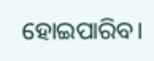ହୋଇପାରିବ।